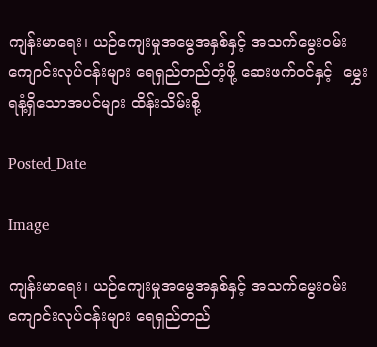ကျန်းမာရေး၊ ယဉ်ကျေးမှုအမွေအနှစ်နှင့် အသက်မွေးဝမ်းကျောင်းလုပ်ငန်းများ ရေရှည်တည်တံ့ဖို့ ဆေးဖက်ဝင်နှင့်  မွှေးရနံ့ရှိသောအပင်များ ထိန်းသိမ်းစို့

Posted_Date

Image

ကျန်းမာရေး၊ ယဉ်ကျေးမှုအမွေအနှစ်နှင့် အသက်မွေးဝမ်းကျောင်းလုပ်ငန်းများ ရေရှည်တည်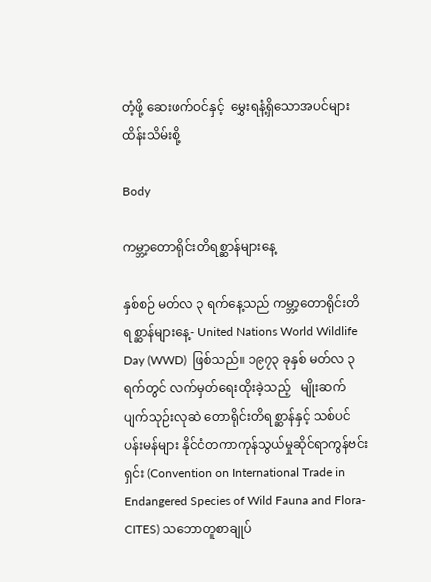တံ့ဖို့ ဆေးဖက်ဝင်နှင့်  မွှေးရနံ့ရှိသောအပင်များ ထိန်းသိမ်းစို့

Body

ကမ္ဘာ့တောရိုင်းတိရစ္ဆာန်များနေ့

နှစ်စဉ် မတ်လ ၃ ရက်နေ့သည် ကမ္ဘာ့တောရိုင်းတိရစ္ဆာန်များနေ့- United Nations World Wildlife Day (WWD)  ဖြစ်သည်။ ၁၉၇၃ ခုနှစ် မတ်လ ၃ ရက်တွင် လက်မှတ်ရေးထိုးခဲ့သည့်   မျိုးဆက်ပျက်သုဉ်းလုဆဲ တောရိုင်းတိရစ္ဆာန်နှင့် သစ်ပင်ပန်းမန်များ နိုင်ငံတကာကုန်သွယ်မှုဆိုင်ရာကွန်ဗင်းရှင်း (Convention on International Trade in Endangered Species of Wild Fauna and Flora-CITES) သဘောတူစာချုပ်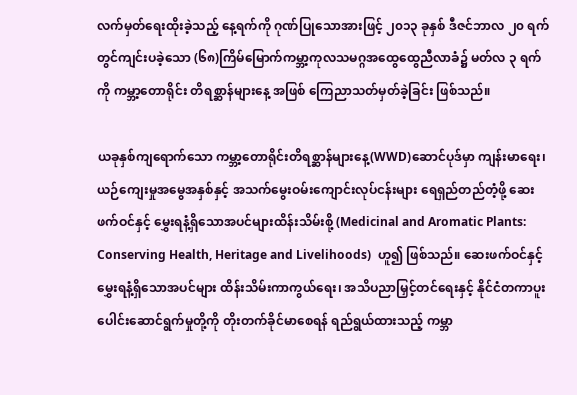လက်မှတ်ရေးထိုးခဲ့သည့် နေ့ရက်ကို ဂုဏ်ပြုသောအားဖြင့် ၂၀၁၃ ခုနှစ် ဒီဇင်ဘာလ ၂၀ ရက်တွင်ကျင်းပခဲ့သော (၆၈)ကြိမ်မြောက်ကမ္ဘာ့ကုလသမဂ္ဂအထွေထွေညီလာခံ၌ မတ်လ ၃ ရက်ကို ကမ္ဘာ့တောရိုင်း တိရစ္ဆာန်များနေ့ အဖြစ် ကြေညာသတ်မှတ်ခဲ့ခြင်း ဖြစ်သည်။

ယခုနှစ်ကျရောက်သော ကမ္ဘာ့တောရိုင်းတိရစ္ဆာန်များနေ့(WWD)ဆောင်ပုဒ်မှာ ကျန်းမာရေး၊ ယဉ်ကျေးမှုအမွေအနှစ်နှင့် အသက်မွေးဝမ်းကျောင်းလုပ်ငန်းများ ရေရှည်တည်တံ့ဖို့ ဆေးဖက်ဝင်နှင့် မွှေးရနံ့ရှိသောအပင်များထိန်းသိမ်းစို့ (Medicinal and Aromatic Plants: Conserving Health, Heritage and Livelihoods)  ဟူ၍ ဖြစ်သည်။ ဆေးဖက်ဝင်နှင့် မွှေးရနံ့ရှိသောအပင်များ ထိန်းသိမ်းကာကွယ်ရေး၊ အသိပညာမြှင့်တင်ရေးနှင့် နိုင်ငံတကာပူးပေါင်းဆောင်ရွက်မှုတို့ကို တိုးတက်ခိုင်မာစေရန် ရည်ရွယ်ထားသည့် ကမ္ဘာ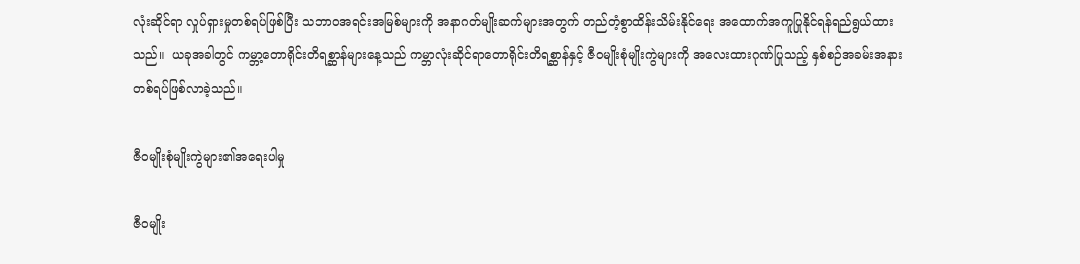လုံးဆိုင်ရာ လှုပ်ရှားမှုတစ်ရပ်ဖြစ်ပြီး သဘာဝအရင်းအမြစ်များကို အနာဂတ်မျိုးဆက်များအတွက် တည်တံ့စွာထိန်းသိမ်းနိုင်ရေး အထောက်အကူပြုနိုင်ရန်ရည်ရွယ်ထားသည်။  ယခုအခါတွင် ကမ္ဘာ့တောရိုင်းတိရစ္ဆာန်များနေ့သည် ကမ္ဘာလုံးဆိုင်ရာတောရိုင်းတိရစ္ဆာန်နှင့် ဇီဝမျိုးစုံမျိုးကွဲများကို အလေးထားဂုဏ်ပြုသည့် နှစ်စဉ်အခမ်းအနားတစ်ရပ်ဖြစ်လာခဲ့သည်။

ဇီဝမျိုးစုံမျိုးကွဲများ၏အရေးပါမှု

ဇီဝမျိုး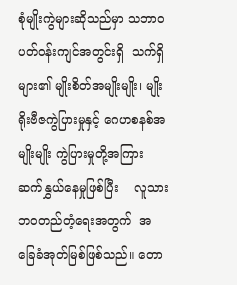စုံမျိုးကွဲများဆိုသည်မှာ သဘာဝပတ်ဝန်းကျင်အတွင်းရှိ  သက်ရှိများ၏ မျိုးစိတ်အမျိုးမျိုး၊ မျိုးရိုးဗီဇကွဲပြားမှုနှင့် ဂေဟစနစ်အမျိုးမျိုး ကွဲပြားမှုတို့အကြား ဆက်နွှယ်နေမှုဖြစ်ပြီး    လူသားဘဝတည်တံ့ရေးအတွက်  အခြေခံအုတ်မြစ်ဖြစ်သည်။ တော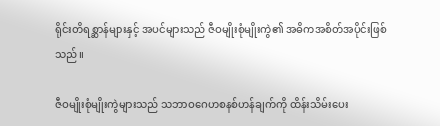ရိုင်းတိရစ္ဆာန်များနှင့် အပင်များသည် ဇီဝမျိုးစုံမျိုးကွဲ၏ အဓိကအစိတ်အပိုင်းဖြစ်သည်။

ဇီဝမျိုးစုံမျိုးကွဲများသည် သဘာဝဂေဟစနစ်ဟန်ချက်ကို ထိန်းသိမ်းပေး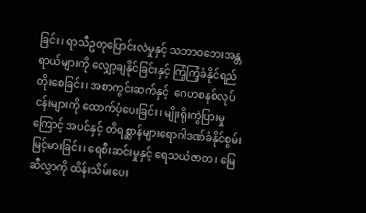ခြင်း၊ ရာသီဥတုပြောင်းလဲမှုနှင့် သဘာဝဘေးအန္တရာယ်များကို လျှော့ချနိုင်ခြင်းနှင့် ကြံ့ကြံ့ခံနိုင်ရည်တိုးစေခြင်း၊ အစာကွင်းဆက်နှင့်  ဂေဟစနစ်လုပ်ငန်းများကို ထောက်ပံ့ပေးခြင်း၊ မျိုးရိုးကွဲပြားမှုကြောင့် အပင်နှင့် တိရစ္ဆာန်များရောဂါဒဏ်ခံနိုင်စွမ်းမြင့်မားခြင်း၊ ရေစီးဆင်းမှုနှင့် ရေသယံဇာတ၊ မြေဆီလွှာကို ထိန်းသိမ်းပေး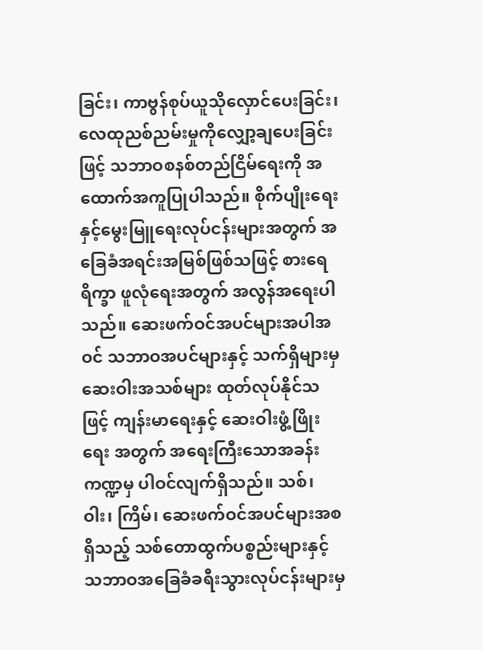ခြင်း၊ ကာဗွန်စုပ်ယူသိုလှောင်ပေးခြင်း၊ လေထုညစ်ညမ်းမှုကိုလျှော့ချပေးခြင်းဖြင့် သဘာဝစနစ်တည်ငြိမ်ရေးကို အထောက်အကူပြုပါသည်။ စိုက်ပျိုးရေးနှင့်မွေးမြူရေးလုပ်ငန်းများအတွက် အခြေခံအရင်းအမြစ်ဖြစ်သဖြင့် စားရေရိက္ခာ ဖူလုံရေးအတွက် အလွန်အရေးပါသည်။ ဆေးဖက်ဝင်အပင်များအပါအဝင် သဘာဝအပင်များနှင့် သက်ရှိများမှ ဆေးဝါးအသစ်များ ထုတ်လုပ်နိုင်သဖြင့် ကျန်းမာရေးနှင့် ဆေးဝါးဖွံ့ဖြိုးရေး အတွက် အရေးကြီးသောအခန်းကဏ္ဍမှ ပါဝင်လျက်ရှိသည်။ သစ်၊ ဝါး၊ ကြိမ်၊ ဆေးဖက်ဝင်အပင်များအစရှိသည့် သစ်တောထွက်ပစ္စည်းများနှင့် သဘာဝအခြေခံခရီးသွားလုပ်ငန်းများမှ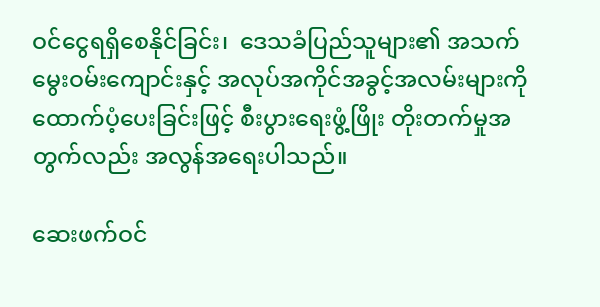ဝင်ငွေရရှိစေနိုင်ခြင်း၊  ဒေသခံပြည်သူများ၏ အသက်မွေးဝမ်းကျောင်းနှင့် အလုပ်အကိုင်အခွင့်အလမ်းများကို ထောက်ပံ့ပေးခြင်းဖြင့် စီးပွားရေးဖွံ့ဖြိုး တိုးတက်မှုအတွက်လည်း အလွန်အရေးပါသည်။

ဆေးဖက်ဝင်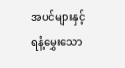အပင်များနှင့် ရနံ့မွှေးသော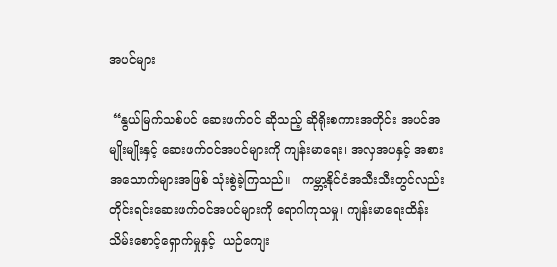အပင်များ

 “နွယ်မြက်သစ်ပင် ဆေးဖက်ဝင် ဆိုသည့် ဆိုရိုးစကားအတိုင်း အပင်အမျိုးမျိုးနှင့် ဆေးဖက်ဝင်အပင်များကို ကျန်းမာရေး၊ အလှအပနှင့် အစားအသောက်များအဖြစ် သုံးစွဲခဲ့ကြသည်။   ကမ္ဘာ့နိုင်ငံအသီးသီးတွင်လည်း တိုင်းရင်းဆေးဖက်ဝင်အပင်များကို ရောဂါကုသမှု၊ ကျန်းမာရေးထိန်းသိမ်းစောင့်ရှောက်မှုနှင့်  ယဉ်ကျေး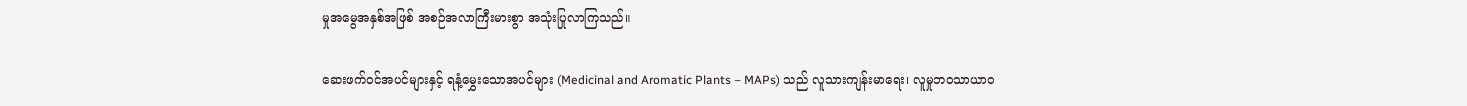မှုအမွေအနှစ်အဖြစ် အစဉ်အလာကြီးမားစွာ အသုံးပြုလာကြသည်။

ဆေးဖက်ဝင်အပင်များနှင့် ရနံ့မွှေးသောအပင်များ (Medicinal and Aromatic Plants – MAPs) သည် လူသားကျန်းမာရေး၊ လူမှုဘဝသာယာဝ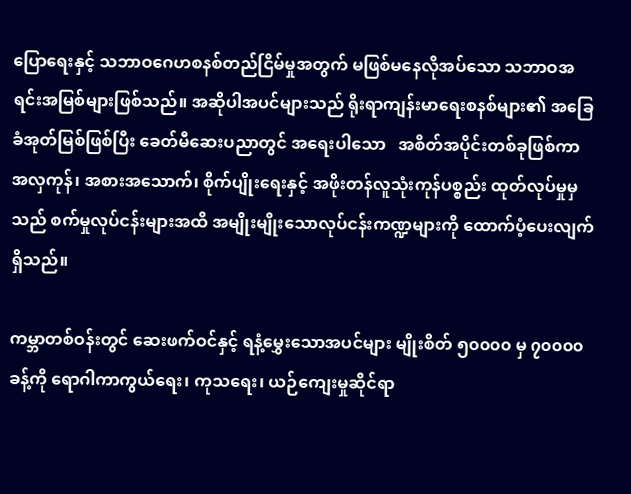ပြောရေးနှင့် သဘာဝဂေဟစနစ်တည်ငြိမ်မှုအတွက် မဖြစ်မနေလိုအပ်သော သဘာဝအရင်းအမြစ်များဖြစ်သည်။ အဆိုပါအပင်များသည် ရိုးရာကျန်းမာရေးစနစ်များ၏ အခြေခံအုတ်မြစ်ဖြစ်ပြီး ခေတ်မီဆေးပညာတွင် အရေးပါသော   အစိတ်အပိုင်းတစ်ခုဖြစ်ကာ အလှကုန်၊ အစားအသောက်၊ စိုက်ပျိုးရေးနှင့် အဖိုးတန်လူသုံးကုန်ပစ္စည်း ထုတ်လုပ်မှုမှသည် စက်မှုလုပ်ငန်းများအထိ အမျိုးမျိုးသောလုပ်ငန်းကဏ္ဍများကို ထောက်ပံ့ပေးလျက်ရှိသည်။

ကမ္ဘာတစ်ဝန်းတွင် ဆေးဖက်ဝင်နှင့် ရနံ့မွှေးသောအပင်များ မျိုးစိတ် ၅၀၀၀၀ မှ ၇၀၀၀၀ ခန့်ကို ရောဂါကာကွယ်ရေး၊ ကုသရေး၊ ယဉ်ကျေးမှုဆိုင်ရာ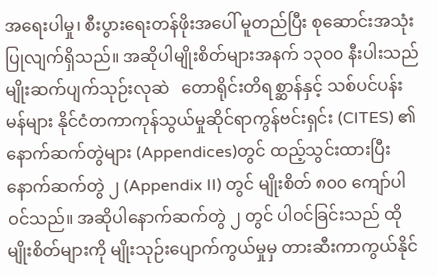အရေးပါမှု၊ စီးပွားရေးတန်ဖိုးအပေါ် မူတည်ပြီး စုဆောင်းအသုံးပြုလျက်ရှိသည်။ အဆိုပါမျိုးစိတ်များအနက် ၁၃၀၀ နီးပါးသည် မျိုးဆက်ပျက်သုဉ်းလုဆဲ   တောရိုင်းတိရစ္ဆာန်နှင့် သစ်ပင်ပန်းမန်များ နိုင်ငံတကာကုန်သွယ်မှုဆိုင်ရာကွန်ဗင်းရှင်း (CITES) ၏နောက်ဆက်တွဲများ (Appendices)တွင် ထည့်သွင်းထားပြီး နောက်ဆက်တွဲ ၂ (Appendix II) တွင် မျိုးစိတ် ၈၀၀ ကျော်ပါဝင်သည်။ အဆိုပါနောက်ဆက်တွဲ ၂ တွင် ပါဝင်ခြင်းသည် ထိုမျိုးစိတ်များကို မျိုးသုဉ်းပျောက်ကွယ်မှုမှ တားဆီးကာကွယ်နိုင်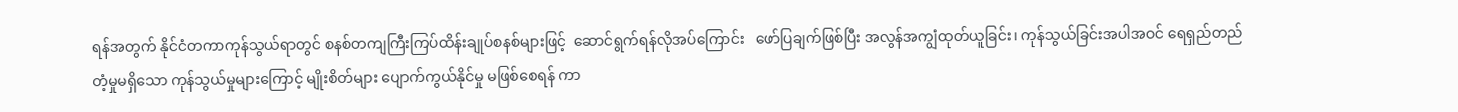ရန်အတွက် နိုင်ငံတကာကုန်သွယ်ရာတွင် စနစ်တကျကြီးကြပ်ထိန်းချုပ်စနစ်များဖြင့်  ဆောင်ရွက်ရန်လိုအပ်ကြောင်း   ဖော်ပြချက်ဖြစ်ပြီး အလွန်အကျွံထုတ်ယူခြင်း၊ ကုန်သွယ်ခြင်းအပါအဝင် ရေရှည်တည်တံ့မှုမရှိသော ကုန်သွယ်မှုများကြောင့် မျိုးစိတ်များ ပျောက်ကွယ်နိုင်မှု မဖြစ်စေရန် ကာ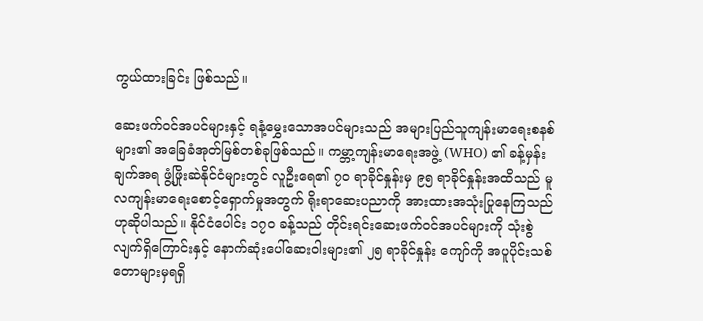ကွယ်ထားခြင်း ဖြစ်သည်။

ဆေးဖက်ဝင်အပင်များနှင့် ရနံ့မွှေးသောအပင်များသည် အများပြည်သူကျန်းမာရေးစနစ်များ၏ အခြေခံအုတ်မြစ်တစ်ခုဖြစ်သည်။ ကမ္ဘာ့ကျန်းမာရေးအဖွဲ့ (WHO) ၏ ခန့်မှန်းချက်အရ ဖွံ့ဖြိုးဆဲနိုင်ငံများတွင် လူဦးရေ၏ ၇၀ ရာခိုင်နှုန်းမှ ၉၅ ရာခိုင်နှုန်းအထိသည် မူလကျန်းမာရေးစောင့်ရှောက်မှုအတွက် ရိုးရာဆေးပညာကို အားထားအသုံးပြုနေကြသည်ဟုဆိုပါသည်။ နိုင်ငံပေါင်း ၁၇၀ ခန့်သည် တိုင်းရင်းဆေးဖက်ဝင်အပင်များကို သုံးစွဲလျက်ရှိကြောင်းနှင့် နောက်ဆုံးပေါ်ဆေးဝါးများ၏ ၂၅ ရာခိုင်နှုန်း ကျော်ကို အပူပိုင်းသစ်တောများမှရရှိ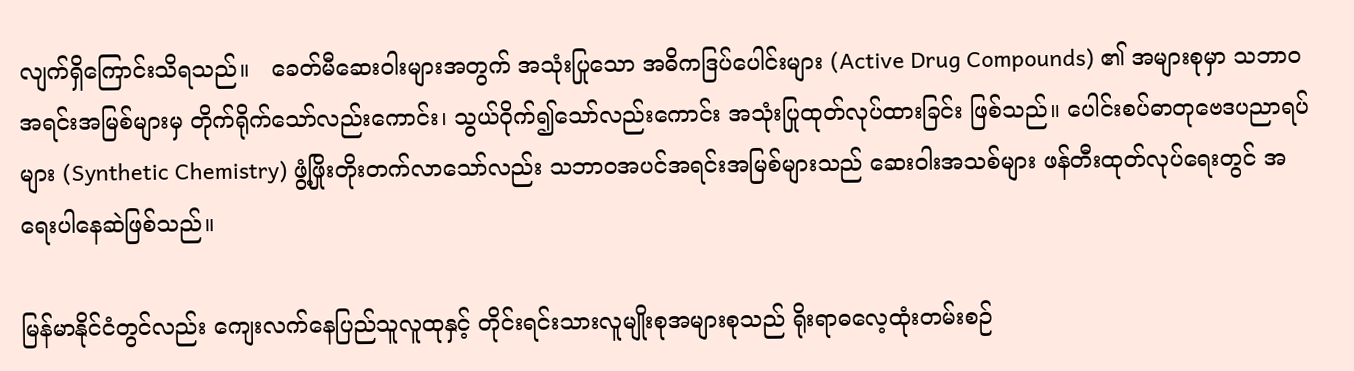လျက်ရှိကြောင်းသိရသည်။   ခေတ်မီဆေးဝါးများအတွက် အသုံးပြုသော အဓိကဒြပ်ပေါင်းများ (Active Drug Compounds) ၏ အများစုမှာ သဘာဝအရင်းအမြစ်များမှ တိုက်ရိုက်သော်လည်းကောင်း၊ သွယ်ဝိုက်၍သော်လည်းကောင်း အသုံးပြုထုတ်လုပ်ထားခြင်း ဖြစ်သည်။ ပေါင်းစပ်ဓာတုဗေဒပညာရပ်များ (Synthetic Chemistry) ဖွံ့ဖြိုးတိုးတက်လာသော်လည်း သဘာဝအပင်အရင်းအမြစ်များသည် ဆေးဝါးအသစ်များ ဖန်တီးထုတ်လုပ်ရေးတွင် အရေးပါနေဆဲဖြစ်သည်။

မြန်မာနိုင်ငံတွင်လည်း ကျေးလက်နေပြည်သူလူထုနှင့် တိုင်းရင်းသားလူမျိုးစုအများစုသည် ရိုးရာဓလေ့ထုံးတမ်းစဉ်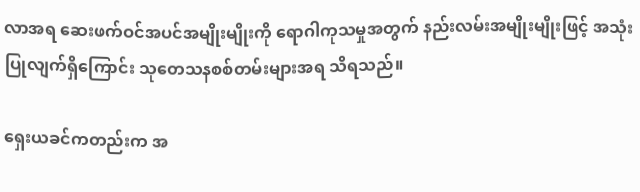လာအရ ဆေးဖက်ဝင်အပင်အမျိုးမျိုးကို ရောဂါကုသမှုအတွက် နည်းလမ်းအမျိုးမျိုးဖြင့် အသုံးပြုလျက်ရှိကြောင်း သုတေသနစစ်တမ်းများအရ သိရသည်။

ရှေးယခင်ကတည်းက အ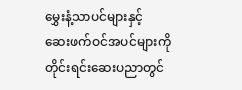မွှေးနံ့သာပင်များနှင့်  ဆေးဖက်ဝင်အပင်များကို တိုင်းရင်းဆေးပညာတွင်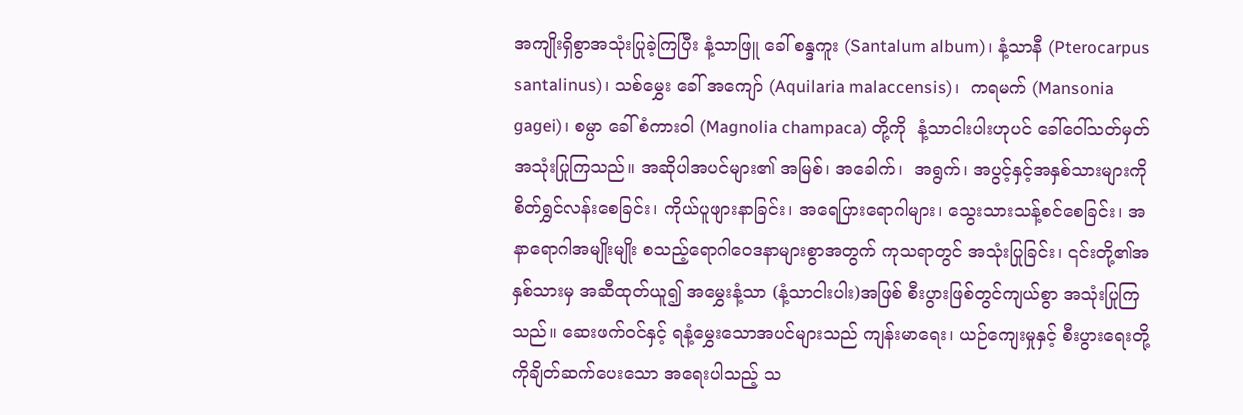အကျိုးရှိစွာအသုံးပြုခဲ့ကြပြီး နံ့သာဖြူ ခေါ် စန္ဒကူး (Santalum album)၊ နံ့သာနီ (Pterocarpus santalinus)၊ သစ်မွှေး ခေါ် အကျော် (Aquilaria malaccensis)၊  ကရမက် (Mansonia gagei)၊ စမ္ပာ ခေါ် စံကားဝါ (Magnolia champaca) တို့ကို  နံ့သာငါးပါးဟုပင် ခေါ်ဝေါ်သတ်မှတ်အသုံးပြုကြသည်။ အဆိုပါအပင်များ၏ အမြစ်၊ အခေါက်၊  အရွက်၊ အပွင့်နှင့်အနှစ်သားများကို စိတ်ရွှင်လန်းစေခြင်း၊ ကိုယ်ပူဖျားနာခြင်း၊ အရေပြားရောဂါများ၊ သွေးသားသန့်စင်စေခြင်း၊ အနာရောဂါအမျိုးမျိုး စသည့်ရောဂါဝေဒနာများစွာအတွက် ကုသရာတွင် အသုံးပြုခြင်း၊ ၎င်းတို့၏အနှစ်သားမှ အဆီထုတ်ယူ၍ အမွှေးနံ့သာ (နံ့သာငါးပါး)အဖြစ် စီးပွားဖြစ်တွင်ကျယ်စွာ အသုံးပြုကြသည်။ ဆေးဖက်ဝင်နှင့် ရနံ့မွှေးသောအပင်များသည် ကျန်းမာရေး၊ ယဉ်ကျေးမှုနှင့် စီးပွားရေးတို့ကိုချိတ်ဆက်ပေးသော အရေးပါသည့် သ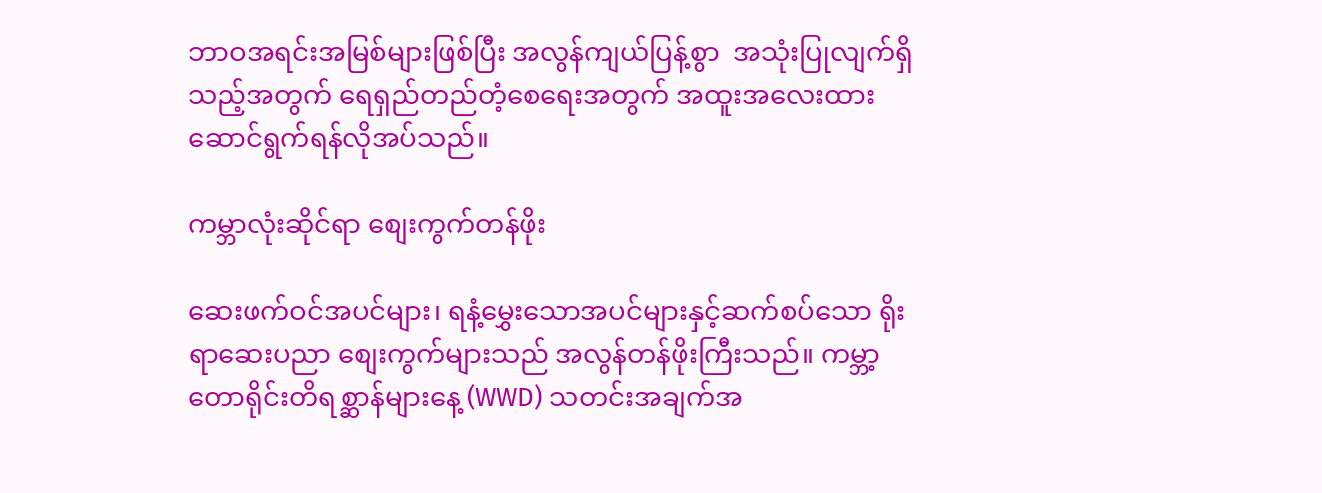ဘာဝအရင်းအမြစ်များဖြစ်ပြီး အလွန်ကျယ်ပြန့်စွာ  အသုံးပြုလျက်ရှိသည့်အတွက် ရေရှည်တည်တံ့စေရေးအတွက် အထူးအလေးထား ဆောင်ရွက်ရန်လိုအပ်သည်။

ကမ္ဘာလုံးဆိုင်ရာ စျေးကွက်တန်ဖိုး

ဆေးဖက်ဝင်အပင်များ၊ ရနံ့မွှေးသောအပင်များနှင့်ဆက်စပ်သော ရိုးရာဆေးပညာ စျေးကွက်များသည် အလွန်တန်ဖိုးကြီးသည်။ ကမ္ဘာ့တောရိုင်းတိရစ္ဆာန်များနေ့ (WWD) သတင်းအချက်အ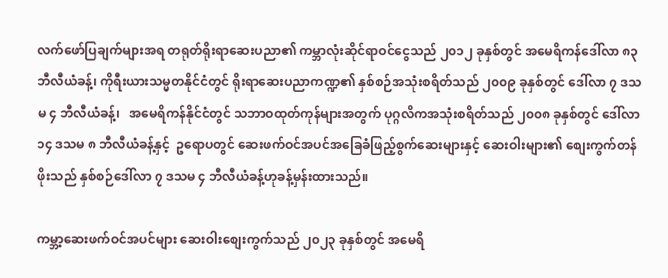လက်ဖော်ပြချက်များအရ တရုတ်ရိုးရာဆေးပညာ၏ ကမ္ဘာလုံးဆိုင်ရာဝင်ငွေသည် ၂၀၁၂ ခုနှစ်တွင် အမေရိကန်ဒေါ်လာ ၈၃ ဘီလီယံခန့်၊ ကိုရီးယားသမ္မတနိုင်ငံတွင် ရိုးရာဆေးပညာကဏ္ဍ၏ နှစ်စဉ်အသုံးစရိတ်သည် ၂၀၀၉ ခုနှစ်တွင် ဒေါ်လာ ၇ ဒသမ ၄ ဘီလီယံခန့်၊   အမေရိကန်နိုင်ငံတွင် သဘာဝထုတ်ကုန်များအတွက် ပုဂ္ဂလိကအသုံးစရိတ်သည် ၂၀၀၈ ခုနှစ်တွင် ဒေါ်လာ ၁၄ ဒသမ ၈ ဘီလီယံခန့်နှင့်  ဥရောပတွင် ဆေးဖက်ဝင်အပင်အခြေခံဖြည့်စွက်ဆေးများနှင့် ဆေးဝါးများ၏ စျေးကွက်တန်ဖိုးသည် နှစ်စဉ်ဒေါ်လာ ၇ ဒသမ ၄ ဘီလီယံခန့်ဟုခန့်မှန်းထားသည်။

ကမ္ဘာ့ဆေးဖက်ဝင်အပင်များ ဆေးဝါးစျေးကွက်သည် ၂၀၂၃ ခုနှစ်တွင် အမေရိ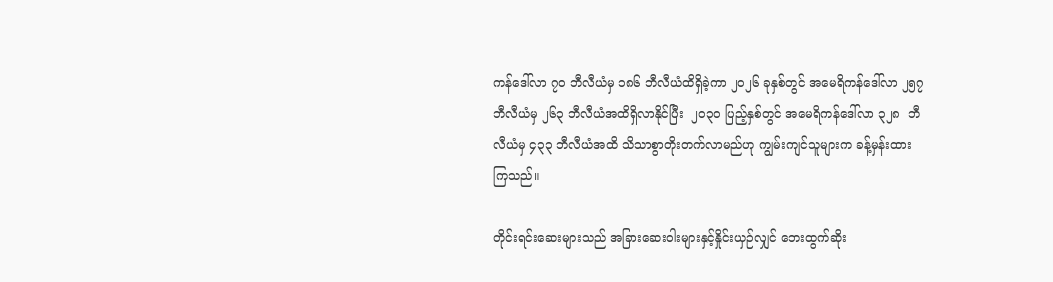ကန်ဒေါ်လာ ၇၀ ဘီလီယံမှ ၁၈၆ ဘီလီယံထိရှိခဲ့ကာ ၂၀၂၆ ခုနှစ်တွင် အမေရိကန်ဒေါ်လာ ၂၅၇ ဘီလီယံမှ ၂၆၃ ဘီလီယံအထိရှိလာနိုင်ပြီး  ၂၀၃၀ ပြည့်နှစ်တွင် အမေရိကန်ဒေါ်လာ ၃၂၈  ဘီလီယံမှ ၄၃၃ ဘီလီယံအထိ သိသာစွာတိုးတက်လာမည်ဟု ကျွမ်းကျင်သူများက ခန့်မှန်းထားကြသည်။

တိုင်းရင်းဆေးများသည် အခြားဆေးဝါးများနှင့်နှိုင်းယှဉ်လျှင် ဘေးထွက်ဆိုး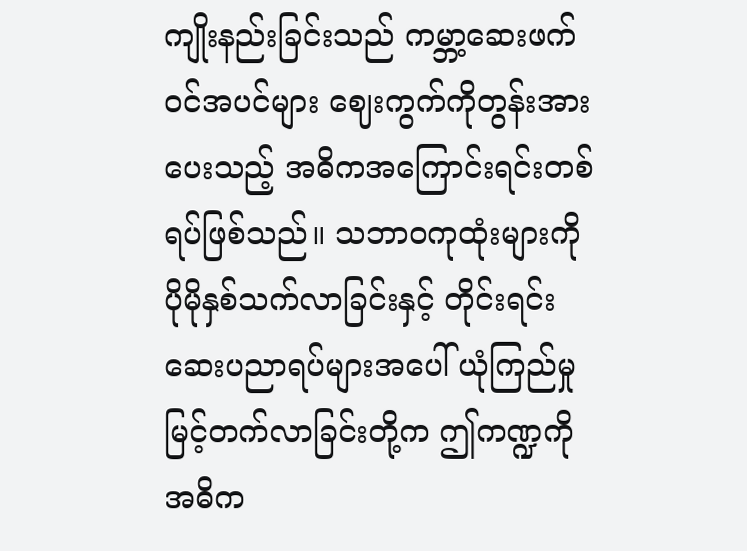ကျိုးနည်းခြင်းသည် ကမ္ဘာ့ဆေးဖက်ဝင်အပင်များ ဈေးကွက်ကိုတွန်းအားပေးသည့် အဓိကအကြောင်းရင်းတစ်ရပ်ဖြစ်သည်။ သဘာဝကုထုံးများကို ပိုမိုနှစ်သက်လာခြင်းနှင့် တိုင်းရင်းဆေးပညာရပ်များအပေါ် ယုံကြည်မှု  မြင့်တက်လာခြင်းတို့က ဤကဏ္ဍကို အဓိက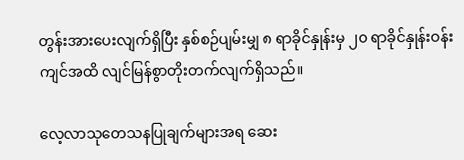တွန်းအားပေးလျက်ရှိပြီး နှစ်စဉ်ပျမ်းမျှ ၈ ရာခိုင်နှုန်းမှ ၂၀ ရာခိုင်နှုန်းဝန်းကျင်အထိ လျင်မြန်စွာတိုးတက်လျက်ရှိသည်။

လေ့လာသုတေသနပြုချက်များအရ ဆေး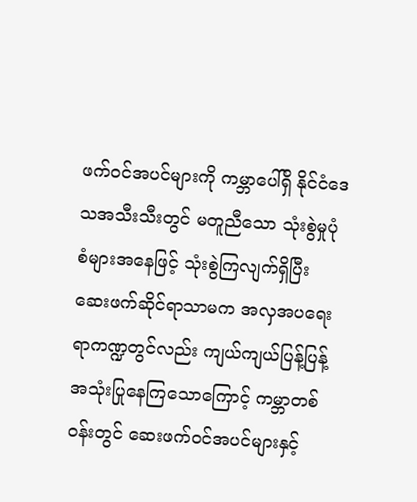ဖက်ဝင်အပင်များကို ကမ္ဘာပေါ်ရှိ နိုင်ငံဒေသအသီးသီးတွင် မတူညီသော သုံးစွဲမှုပုံစံများအနေဖြင့် သုံးစွဲကြလျက်ရှိပြီး ဆေးဖက်ဆိုင်ရာသာမက အလှအပရေးရာကဏ္ဍတွင်လည်း ကျယ်ကျယ်ပြန့်ပြန့် အသုံးပြုနေကြသောကြောင့် ကမ္ဘာတစ်ဝန်းတွင် ဆေးဖက်ဝင်အပင်များနှင့်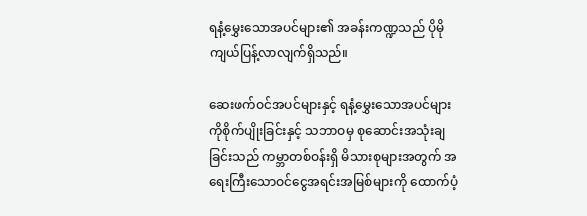ရနံ့မွှေးသောအပင်များ၏ အခန်းကဏ္ဍသည် ပိုမိုကျယ်ပြန့်လာလျက်ရှိသည်။

ဆေးဖက်ဝင်အပင်များနှင့် ရနံ့မွှေးသောအပင်များကိုစိုက်ပျိုးခြင်းနှင့် သဘာဝမှ စုဆောင်းအသုံးချခြင်းသည် ကမ္ဘာတစ်ဝန်းရှိ မိသားစုများအတွက် အရေးကြီးသောဝင်ငွေအရင်းအမြစ်များကို ထောက်ပံ့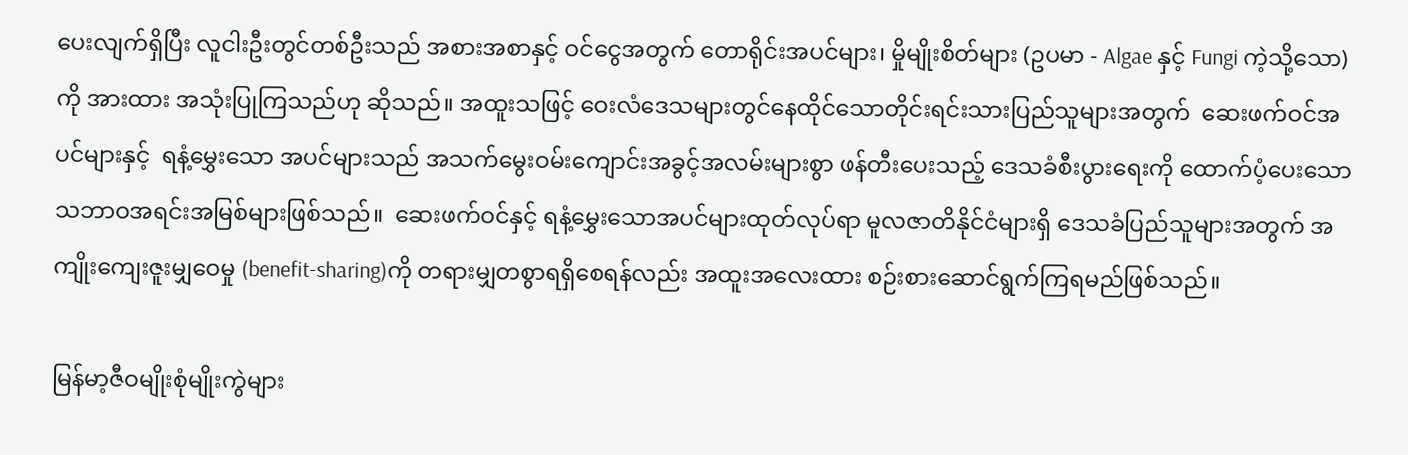ပေးလျက်ရှိပြီး လူငါးဦးတွင်တစ်ဦးသည် အစားအစာနှင့် ဝင်ငွေအတွက် တောရိုင်းအပင်များ၊ မှိုမျိုးစိတ်များ (ဥပမာ - Algae နှင့် Fungi ကဲ့သို့သော)ကို အားထား အသုံးပြုကြသည်ဟု ဆိုသည်။ အထူးသဖြင့် ဝေးလံဒေသများတွင်နေထိုင်သောတိုင်းရင်းသားပြည်သူများအတွက်  ဆေးဖက်ဝင်အပင်များနှင့်  ရနံ့မွှေးသော အပင်များသည် အသက်မွေးဝမ်းကျောင်းအခွင့်အလမ်းများစွာ ဖန်တီးပေးသည့် ဒေသခံစီးပွားရေးကို ထောက်ပံ့ပေးသော သဘာဝအရင်းအမြစ်များဖြစ်သည်။  ဆေးဖက်ဝင်နှင့် ရနံ့မွှေးသောအပင်များထုတ်လုပ်ရာ မူလဇာတိနိုင်ငံများရှိ ဒေသခံပြည်သူများအတွက် အကျိုးကျေးဇူးမျှဝေမှု (benefit-sharing)ကို တရားမျှတစွာရရှိစေရန်လည်း အထူးအလေးထား စဉ်းစားဆောင်ရွက်ကြရမည်ဖြစ်သည်။

မြန်မာ့ဇီဝမျိုးစုံမျိုးကွဲများ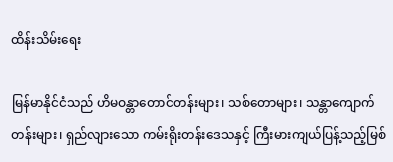ထိန်းသိမ်းရေး

မြန်မာနိုင်ငံသည် ဟိမဝန္တာတောင်တန်းများ၊ သစ်တောများ၊ သန္တာကျောက်တန်းများ၊ ရှည်လျားသော ကမ်းရိုးတန်းဒေသနှင့် ကြီးမားကျယ်ပြန့်သည့်မြစ်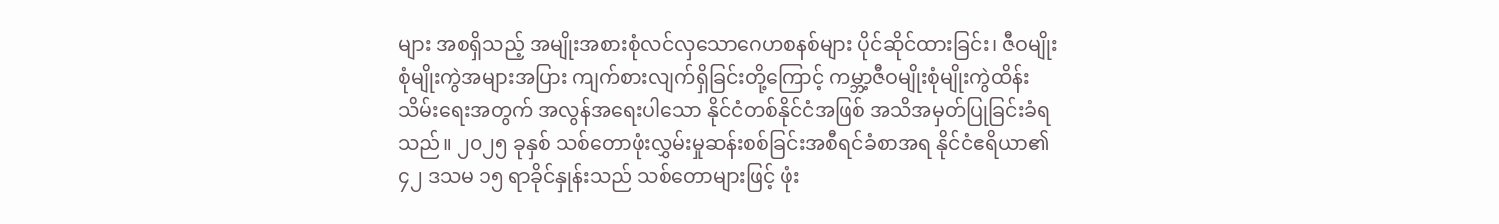များ အစရှိသည့် အမျိုးအစားစုံလင်လှသောဂေဟစနစ်များ ပိုင်ဆိုင်ထားခြင်း၊ ဇီဝမျိုးစုံမျိုးကွဲအများအပြား ကျက်စားလျက်ရှိခြင်းတို့ကြောင့် ကမ္ဘာ့ဇီဝမျိုးစုံမျိုးကွဲထိန်းသိမ်းရေးအတွက် အလွန်အရေးပါသော နိုင်ငံတစ်နိုင်ငံအဖြစ် အသိအမှတ်ပြုခြင်းခံရသည်။ ၂၀၂၅ ခုနှစ် သစ်တောဖုံးလွှမ်းမှုဆန်းစစ်ခြင်းအစီရင်ခံစာအရ နိုင်ငံဧရိယာ၏ ၄၂ ဒသမ ၁၅ ရာခိုင်နှုန်းသည် သစ်တောများဖြင့် ဖုံး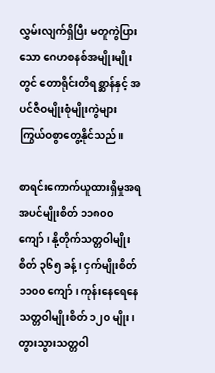လွှမ်းလျက်ရှိပြီး မတူကွဲပြားသော ဂေဟစနစ်အမျိုးမျိုးတွင် တောရိုင်းတိရစ္ဆာန်နှင့် အပင်ဇီဝမျိုးစုံမျိုးကွဲများ ကြွယ်ဝစွာတွေ့နိုင်သည်။

စာရင်းကောက်ယူထားရှိမှုအရ အပင်မျိုးစိတ် ၁၁၈၀၀ ကျော်၊ နို့တိုက်သတ္တဝါမျိုးစိတ် ၃၆၅ ခန့်၊ ငှက်မျိုးစိတ် ၁၁၀၀ ကျော်၊ ကုန်းနေရေနေသတ္တဝါမျိုးစိတ် ၁၂၀ မျိုး၊ တွားသွားသတ္တဝါ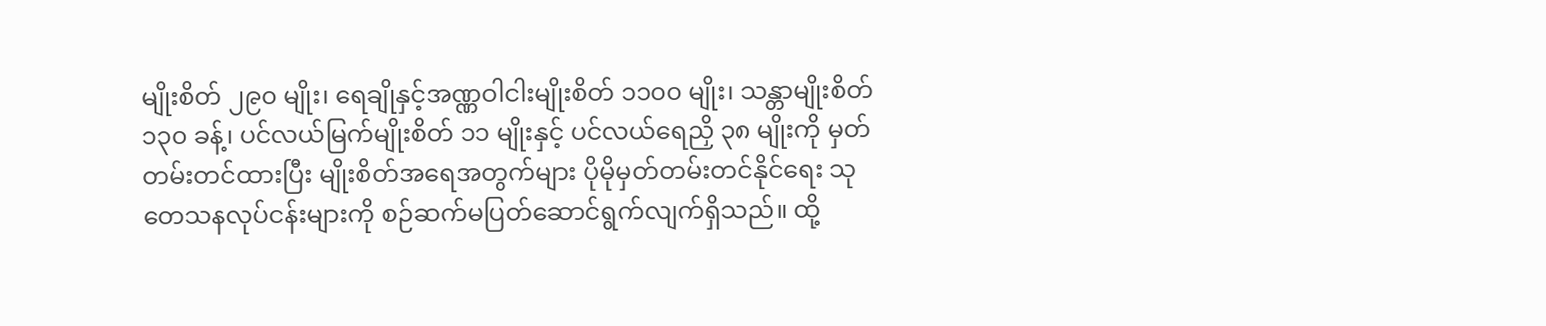မျိုးစိတ် ၂၉၀ မျိုး၊ ရေချိုနှင့်အဏ္ဏဝါငါးမျိုးစိတ် ၁၁၀၀ မျိုး၊ သန္တာမျိုးစိတ် ၁၃၀ ခန့်၊ ပင်လယ်မြက်မျိုးစိတ် ၁၁ မျိုးနှင့် ပင်လယ်ရေညှိ ၃၈ မျိုးကို မှတ်တမ်းတင်ထားပြီး မျိုးစိတ်အရေအတွက်များ ပိုမိုမှတ်တမ်းတင်နိုင်ရေး သုတေသနလုပ်ငန်းများကို စဉ်ဆက်မပြတ်ဆောင်ရွက်လျက်ရှိသည်။ ထို့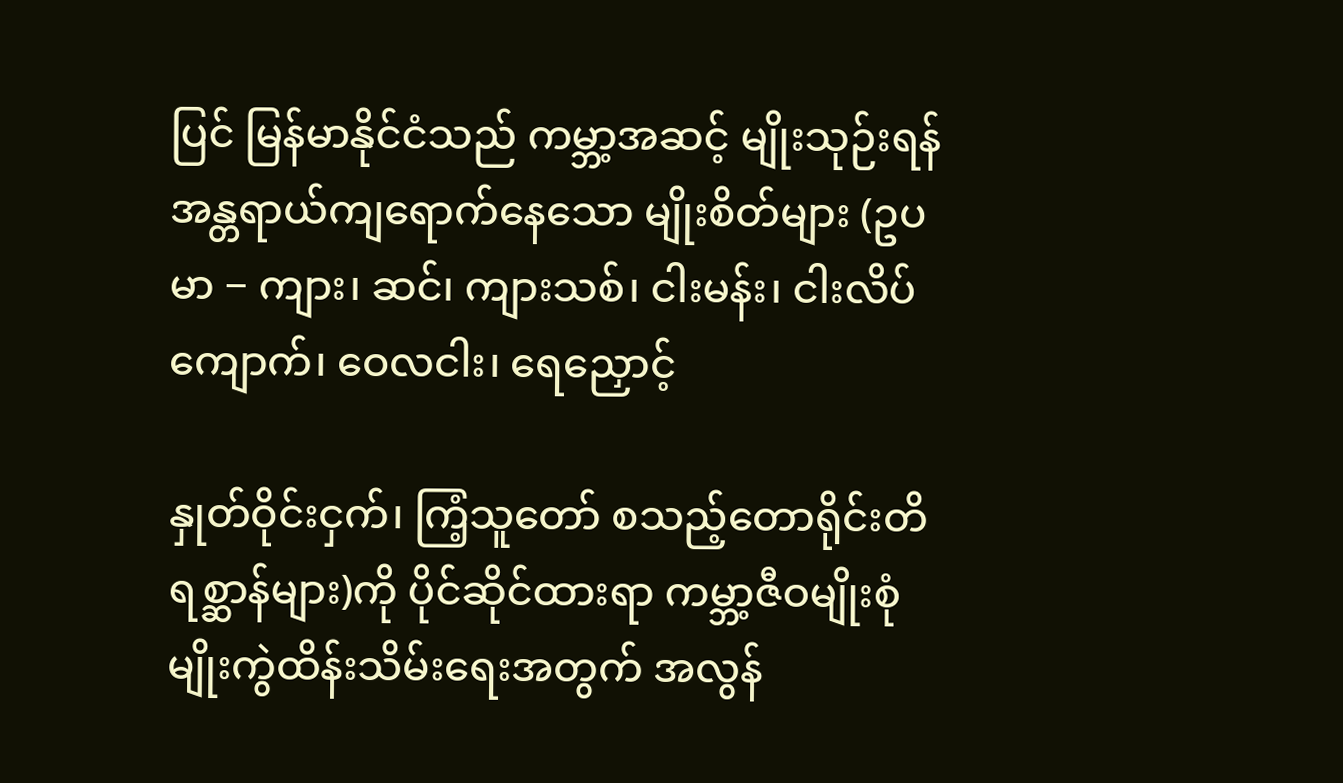ပြင် မြန်မာနိုင်ငံသည် ကမ္ဘာ့အဆင့် မျိုးသုဉ်းရန်အန္တရာယ်ကျရောက်နေသော မျိုးစိတ်များ (ဥပမာ − ကျား၊ ဆင်၊ ကျားသစ်၊ ငါးမန်း၊ ငါးလိပ်ကျောက်၊ ဝေလငါး၊ ရေညှောင့်

နှုတ်ဝိုင်းငှက်၊ ကြံ့သူတော် စသည့်တောရိုင်းတိရစ္ဆာန်များ)ကို ပိုင်ဆိုင်ထားရာ ကမ္ဘာ့ဇီဝမျိုးစုံမျိုးကွဲထိန်းသိမ်းရေးအတွက် အလွန်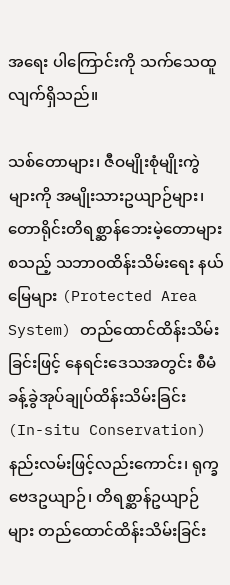အရေး ပါကြောင်းကို သက်သေထူလျက်ရှိသည်။

သစ်တောများ၊ ဇီဝမျိုးစုံမျိုးကွဲများကို အမျိုးသားဥယျာဉ်များ၊ တောရိုင်းတိရစ္ဆာန်ဘေးမဲ့တောများစသည့် သဘာဝထိန်းသိမ်းရေး နယ်မြေများ (Protected Area System) တည်ထောင်ထိန်းသိမ်းခြင်းဖြင့် နေရင်းဒေသအတွင်း စီမံခန့်ခွဲအုပ်ချုပ်ထိန်းသိမ်းခြင်း (In-situ Conservation) နည်းလမ်းဖြင့်လည်းကောင်း၊ ရုက္ခဗေဒဥယျာဉ်၊ တိရစ္ဆာန်ဥယျာဉ်များ တည်ထောင်ထိန်းသိမ်းခြင်း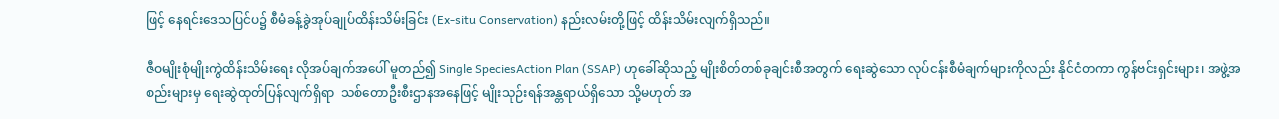ဖြင့် နေရင်းဒေသပြင်ပ၌ စီမံခန့်ခွဲအုပ်ချုပ်ထိန်းသိမ်းခြင်း (Ex-situ Conservation) နည်းလမ်းတို့ဖြင့် ထိန်းသိမ်းလျက်ရှိသည်။

ဇီဝမျိုးစုံမျိုးကွဲထိန်းသိမ်းရေး လိုအပ်ချက်အပေါ် မူတည်၍ Single SpeciesAction Plan (SSAP) ဟုခေါ်ဆိုသည့် မျိုးစိတ်တစ်ခုချင်းစီအတွက် ရေးဆွဲသော လုပ်ငန်းစီမံချက်များကိုလည်း နိုင်ငံတကာ ကွန်ဗင်းရှင်းများ၊ အဖွဲ့အစည်းများမှ ရေးဆွဲထုတ်ပြန်လျက်ရှိရာ  သစ်တောဦးစီးဌာနအနေဖြင့် မျိုးသုဉ်းရန်အန္တရာယ်ရှိသော သို့မဟုတ် အ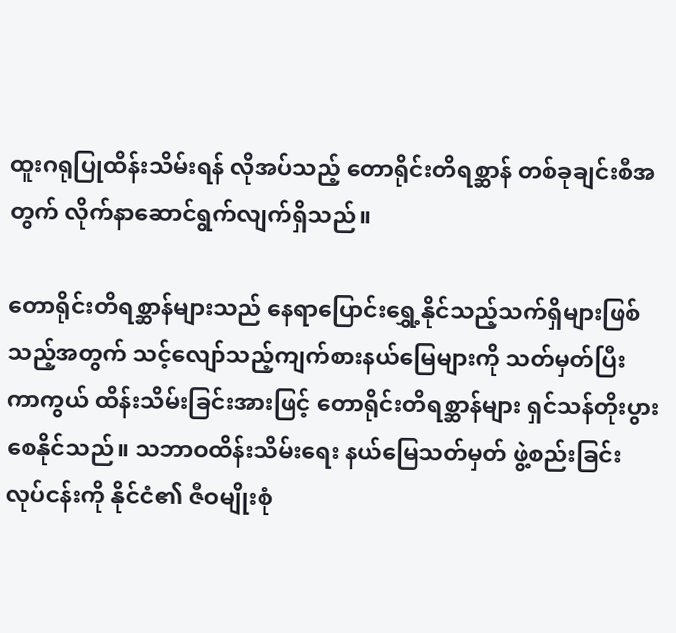ထူးဂရုပြုထိန်းသိမ်းရန် လိုအပ်သည့် တောရိုင်းတိရစ္ဆာန် တစ်ခုချင်းစီအတွက် လိုက်နာဆောင်ရွက်လျက်ရှိသည်။

တောရိုင်းတိရစ္ဆာန်များသည် နေရာပြောင်း‌ရွှေ့နိုင်သည့်သက်ရှိများဖြစ်သည့်အတွက် သင့်လျော်သည့်ကျက်စားနယ်မြေများကို သတ်မှတ်ပြီး ကာကွယ် ထိန်းသိမ်းခြင်းအားဖြင့် တောရိုင်းတိရစ္ဆာန်များ ရှင်သန်တိုးပွားစေနိုင်သည်။ သဘာဝထိန်းသိမ်းရေး နယ်မြေသတ်မှတ် ဖွဲ့စည်းခြင်းလုပ်ငန်းကို နိုင်ငံ၏ ဇီဝမျိုးစုံ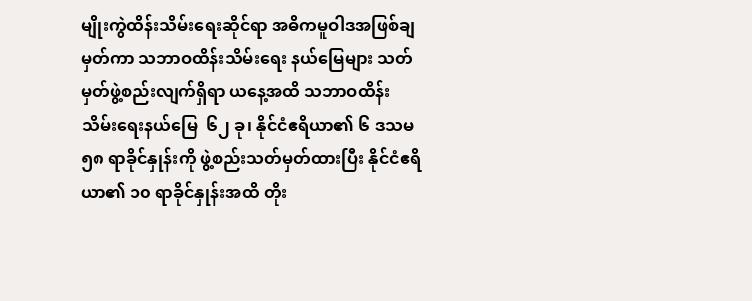မျိုးကွဲထိန်းသိမ်းရေးဆိုင်ရာ အဓိကမူဝါဒအဖြစ်ချမှတ်ကာ သဘာဝထိန်းသိမ်းရေး နယ်မြေများ သတ်မှတ်ဖွဲ့စည်းလျက်ရှိရာ ယနေ့အထိ သဘာဝထိန်းသိမ်းရေးနယ်မြေ  ၆၂ ခု၊ နိုင်ငံဧရိယာ၏ ၆ ဒသမ ၅၈ ရာခိုင်နှုန်းကို ဖွဲ့စည်းသတ်မှတ်ထားပြီး နိုင်ငံဧရိယာ၏ ၁၀ ရာခိုင်နှုန်းအထိ တိုး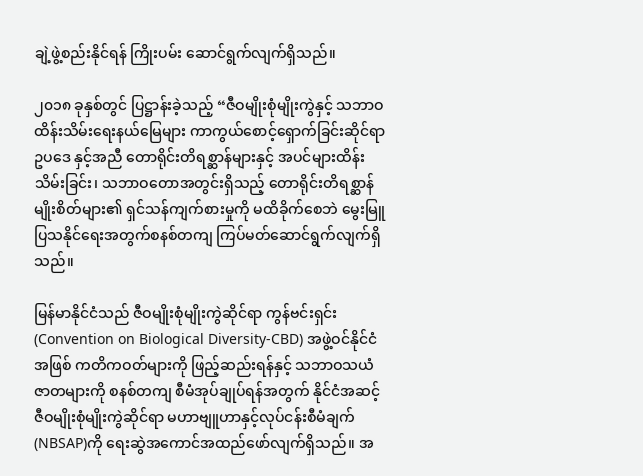ချဲ့ဖွဲ့စည်းနိုင်ရန် ကြိုးပမ်း ဆောင်ရွက်လျက်ရှိသည်။

၂၀၁၈ ခုနှစ်တွင် ပြဋ္ဌာန်းခဲ့သည့် “ဇီဝမျိုးစုံမျိုးကွဲနှင့် သဘာဝထိန်းသိမ်းရေးနယ်မြေများ ကာကွယ်စောင့်ရှောက်ခြင်းဆိုင်ရာ ဥပဒေ နှင့်အညီ တောရိုင်းတိရစ္ဆာန်များနှင့် အပင်များထိန်းသိမ်းခြင်း၊ သဘာဝတောအတွင်းရှိသည့် တောရိုင်းတိရစ္ဆာန်မျိုးစိတ်များ၏ ရှင်သန်ကျက်စားမှုကို မထိခိုက်စေဘဲ မွေးမြူပြသနိုင်ရေးအတွက်စနစ်တကျ ကြပ်မတ်ဆောင်ရွက်လျက်ရှိသည်။

မြန်မာနိုင်ငံသည် ဇီဝမျိုးစုံမျိုးကွဲဆိုင်ရာ ကွန်ဗင်းရှင်း (Convention on Biological Diversity-CBD) အဖွဲ့ဝင်နိုင်ငံအဖြစ် ကတိကဝတ်များကို ဖြည့်ဆည်းရန်နှင့် သဘာဝသယံဇာတများကို စနစ်တကျ စီမံအုပ်ချုပ်ရန်အတွက် နိုင်ငံအဆင့် ဇီဝမျိုးစုံမျိုးကွဲဆိုင်ရာ မဟာဗျူဟာနှင့်လုပ်ငန်းစီမံချက်(NBSAP)ကို ရေးဆွဲအကောင်အထည်ဖော်လျက်ရှိသည်။ အ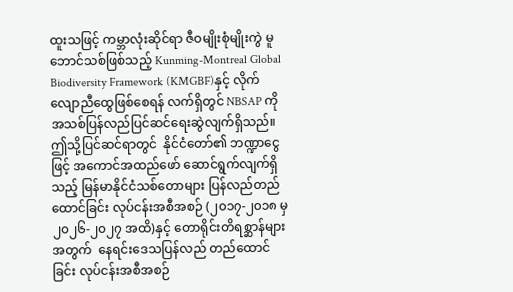ထူးသဖြင့် ကမ္ဘာလုံးဆိုင်ရာ ဇီဝမျိုးစုံမျိုးကွဲ မူဘောင်သစ်ဖြစ်သည့် Kunming-Montreal Global Biodiversity Framework (KMGBF)နှင့် လိုက်လျောညီထွေဖြစ်စေရန် လက်ရှိတွင် NBSAP ကို အသစ်ပြန်လည်ပြင်ဆင်ရေးဆွဲလျက်ရှိသည်။ ဤသို့ပြင်ဆင်ရာတွင်  နိုင်ငံတော်၏ ဘဏ္ဍာငွေဖြင့် အကောင်အထည်ဖော် ဆောင်ရွက်လျက်ရှိသည့် မြန်မာနိုင်ငံသစ်တောများ ပြန်လည်တည်ထောင်ခြင်း လုပ်ငန်းအစီအစဉ် (၂၀၁၇-၂၀၁၈ မှ ၂၀၂၆-၂၀၂၇ အထိ)နှင့် တောရိုင်းတိရစ္ဆာန်များအတွက်  နေရင်းဒေသပြန်လည် တည်ထောင်ခြင်း လုပ်ငန်းအစီအစဉ်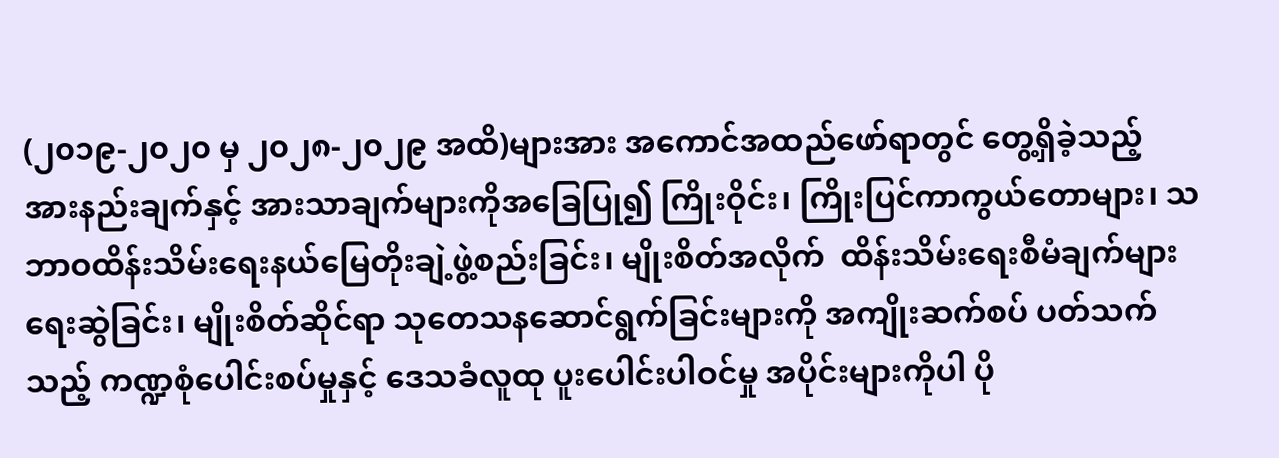(၂၀၁၉-၂၀၂၀ မှ ၂၀၂၈-၂၀၂၉ အထိ)များအား အကောင်အထည်ဖော်ရာတွင် တွေ့ရှိခဲ့သည့် အားနည်းချက်နှင့် အားသာချက်များကိုအခြေပြု၍ ကြိုးဝိုင်း၊ ကြိုးပြင်ကာကွယ်တောများ၊ သဘာဝထိန်းသိမ်းရေးနယ်မြေတိုးချဲ့ဖွဲ့စည်းခြင်း၊ မျိုးစိတ်အလိုက်  ထိန်းသိမ်းရေးစီမံချက်များရေးဆွဲခြင်း၊ မျိုးစိတ်ဆိုင်ရာ သုတေသနဆောင်ရွက်ခြင်းများကို အကျိုးဆက်စပ် ပတ်သက်သည့် ကဏ္ဍစုံပေါင်းစပ်မှုနှင့် ဒေသခံလူထု ပူးပေါင်းပါဝင်မှု အပိုင်းများကိုပါ ပို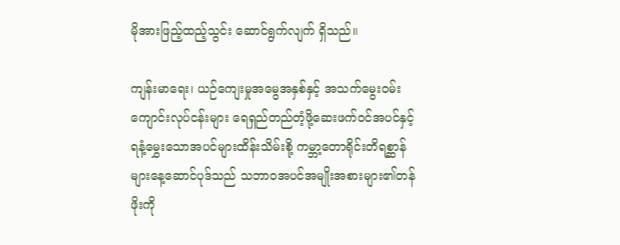မိုအားဖြည့်ထည့်သွင်း ဆောင်ရွက်လျက် ရှိသည်။

ကျန်းမာရေး၊ ယဉ်ကျေးမှုအမွေအနှစ်နှင့် အသက်မွေးဝမ်းကျောင်းလုပ်ငန်းများ ရေရှည်တည်တံ့ဖို့ဆေးဖက်ဝင်အပင်နှင့် ရနံ့မွှေးသောအပင်များထိန်းသိမ်းစို့ ကမ္ဘာ့တောရိုင်းတိရစ္ဆာန်များနေ့ဆောင်ပုဒ်သည် သဘာဝအပင်အမျိုးအစားများ၏တန်ဖိုးကို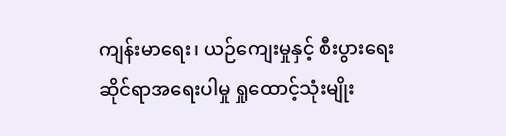ကျန်းမာရေး၊ ယဉ်ကျေးမှုနှင့် စီးပွားရေးဆိုင်ရာအရေးပါမှု ရှုထောင့်သုံးမျိုး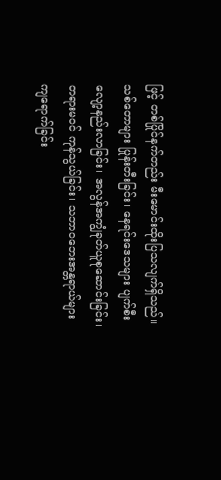ဖြင့် တစ်ပြိုင်နက်တည်း မီးမောင်းထိုးပြသလျက်ရှိသည်။ သစ်တောများ ပြုန်းတီးခြင်း၊ နေရင်းဒေသများ ပျက်စီးလျော့နည်းလာခြင်း၊ အလွန်အကျွံခုတ်ယူစုဆောင်းခြင်း၊ တရားမဝင် ကုန်သွယ်ခြင်း၊ သဘာဝဘေးအန္တရာယ်များ ကျရောက်ခြင်း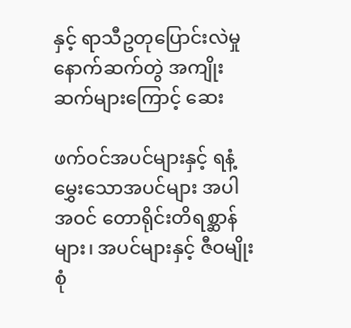နှင့် ရာသီဥတုပြောင်းလဲမှု နောက်ဆက်တွဲ အကျိုးဆက်များကြောင့် ဆေး

ဖက်ဝင်အပင်များနှင့် ရနံ့မွှေးသောအပင်များ အပါအဝင် တောရိုင်းတိရစ္ဆာန်များ၊ အပင်များနှင့် ဇီဝမျိုးစုံ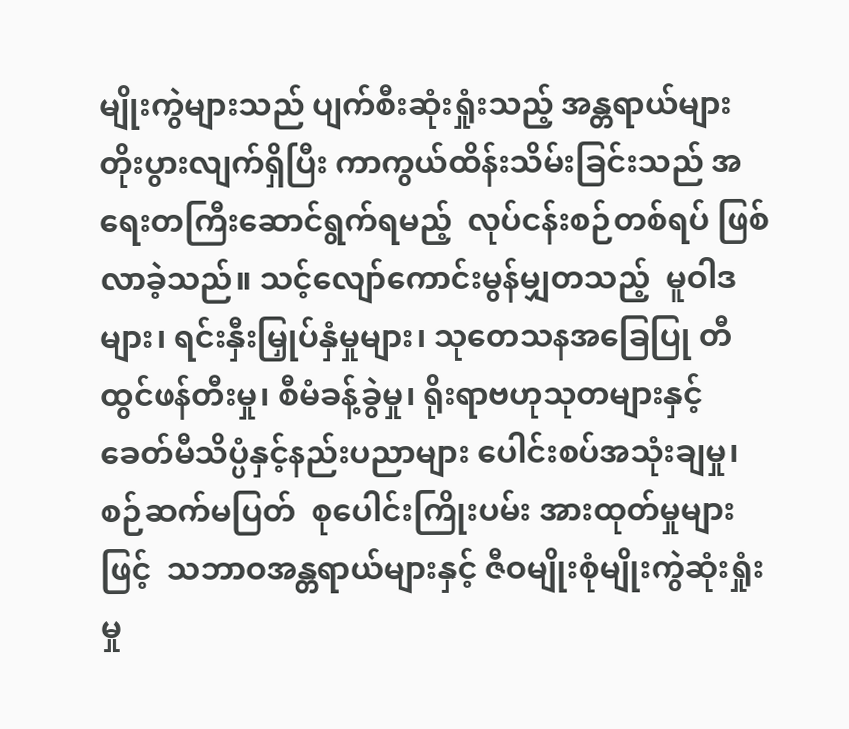မျိုးကွဲများသည် ပျက်စီးဆုံးရှုံးသည့် အန္တရာယ်များ တိုးပွားလျက်ရှိပြီး ကာကွယ်ထိန်းသိမ်းခြင်းသည် အရေးတကြီးဆောင်ရွက်ရမည့်  လုပ်ငန်းစဉ်တစ်ရပ် ဖြစ်လာခဲ့သည်။ သင့်လျော်ကောင်းမွန်မျှတသည့်  မူဝါဒများ၊ ရင်းနှီးမြှုပ်နှံမှုများ၊ သုတေသနအခြေပြု တီထွင်ဖန်တီးမှု၊ စီမံခန့်ခွဲမှု၊ ရိုးရာဗဟုသုတများနှင့် ခေတ်မီသိပ္ပံနှင့်နည်းပညာများ ပေါင်းစပ်အသုံးချမှု၊ စဉ်ဆက်မပြတ်  စုပေါင်းကြိုးပမ်း အားထုတ်မှုများဖြင့်  သဘာဝအန္တရာယ်များနှင့် ဇီဝမျိုးစုံမျိုးကွဲဆုံးရှုံးမှု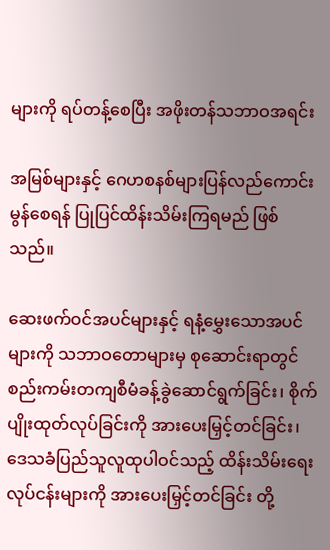များကို ရပ်တန့်စေပြီး အဖိုးတန်သဘာဝအရင်း

အမြစ်များနှင့် ဂေဟစနစ်များပြန်လည်ကောင်းမွန်စေရန် ပြုပြင်ထိန်းသိမ်းကြရမည် ဖြစ်သည်။

ဆေးဖက်ဝင်အပင်များနှင့် ရနံ့မွှေးသောအပင်များကို သဘာဝတောများမှ စုဆောင်းရာတွင် စည်းကမ်းတကျစီမံခန့်ခွဲဆောင်ရွက်ခြင်း၊ စိုက်ပျိုးထုတ်လုပ်ခြင်းကို အားပေးမြှင့်တင်ခြင်း၊ ဒေသခံပြည်သူလူထုပါဝင်သည့် ထိန်းသိမ်းရေးလုပ်ငန်းများကို အားပေးမြှင့်တင်ခြင်း တို့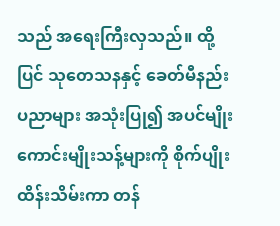သည် အရေးကြီးလှသည်။ ထို့ပြင် သုတေသနနှင့် ခေတ်မီနည်းပညာများ အသုံးပြု၍ အပင်မျိုးကောင်းမျိုးသန့်များကို စိုက်ပျိုးထိန်းသိမ်းကာ တန်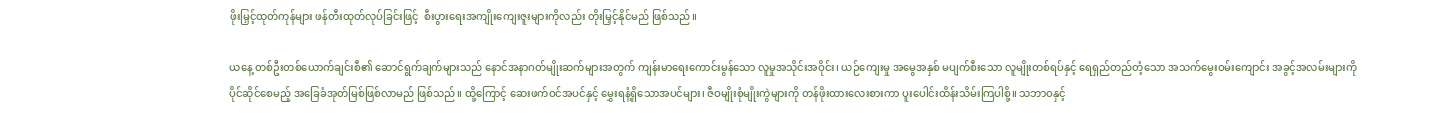ဖိုးမြှင့်ထုတ်ကုန်များ ဖန်တီးထုတ်လုပ်ခြင်းဖြင့်  စီးပွားရေးအကျိုးကျေးဇူးများကိုလည်း တိုးမြှင့်နိုင်မည် ဖြစ်သည်။

ယနေ့ တစ်ဦးတစ်ယောက်ချင်းစီ၏ ဆောင်ရွက်ချက်များသည် နောင်အနာဂတ်မျိုးဆက်များအတွက် ကျန်းမာရေးကောင်းမွန်သော လူမှုအသိုင်းအဝိုင်း၊ ယဉ်ကျေးမှု အမွေအနှစ် မပျက်စီးသော လူမျိုးတစ်ရပ်နှင့် ရေရှည်တည်တံ့သော အသက်မွေးဝမ်းကျောင်း အခွင့်အလမ်းများကို ပိုင်ဆိုင်စေမည့် အခြေခံအုတ်မြစ်ဖြစ်လာမည် ဖြစ်သည်။ ထို့ကြောင့် ဆေးဖက်ဝင်အပင်နှင့် မွှေးရနံ့ရှိသောအပင်များ၊ ဇီဝမျိုးစုံမျိုးကွဲများကို တန်ဖိုးထားလေးစားကာ ပူးပေါင်းထိန်းသိမ်းကြပါစို့။ သဘာဝနှင့်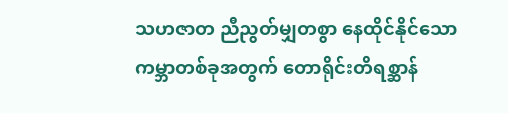သဟဇာတ ညီညွတ်မျှတစွာ နေထိုင်နိုင်သော ကမ္ဘာတစ်ခုအတွက် တောရိုင်းတိရစ္ဆာန်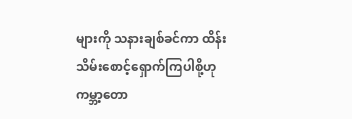များကို သနားချစ်ခင်ကာ ထိန်းသိမ်းစောင့်ရှောက်ကြပါစို့ဟု ကမ္ဘာ့တော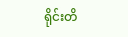ရိုင်းတိ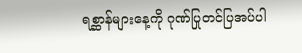ရစ္ဆာန်များနေ့ကို ဂုဏ်ပြုတင်ပြအပ်ပါ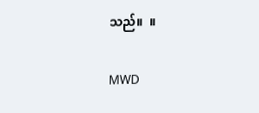သည်။  ။

MWD